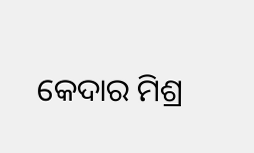କେଦାର ମିଶ୍ର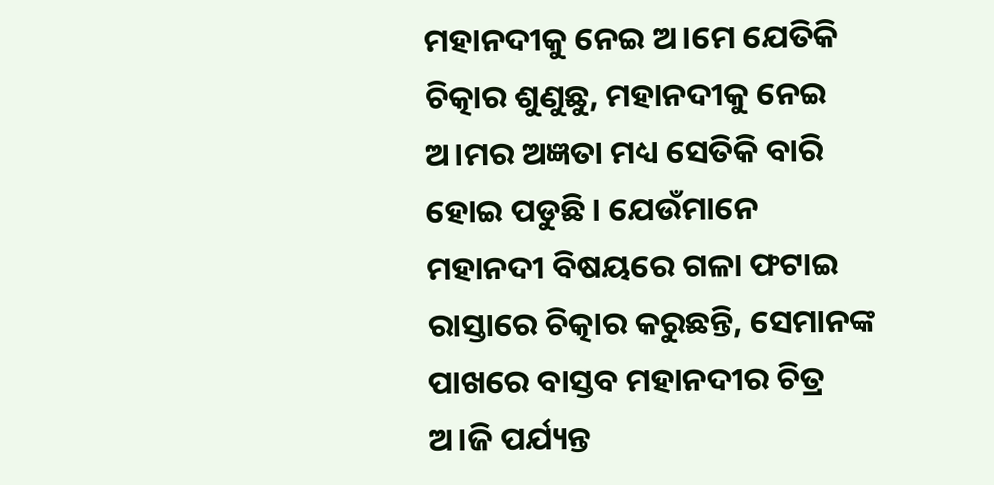ମହାନଦୀକୁ ନେଇ ଅ।ମେ ଯେତିକି ଚିତ୍କାର ଶୁଣୁଛୁ, ମହାନଦୀକୁ ନେଇ ଅ।ମର ଅଜ୍ଞତା ମଧ୍ୟ ସେତିକି ବାରି ହୋଇ ପଡୁଛି । ଯେଉଁମାନେ ମହାନଦୀ ବିଷୟରେ ଗଳା ଫଟାଇ ରାସ୍ତାରେ ଚିତ୍କାର କରୁଛନ୍ତି, ସେମାନଙ୍କ ପାଖରେ ବାସ୍ତବ ମହାନଦୀର ଚିତ୍ର ଅ।ଜି ପର୍ଯ୍ୟନ୍ତ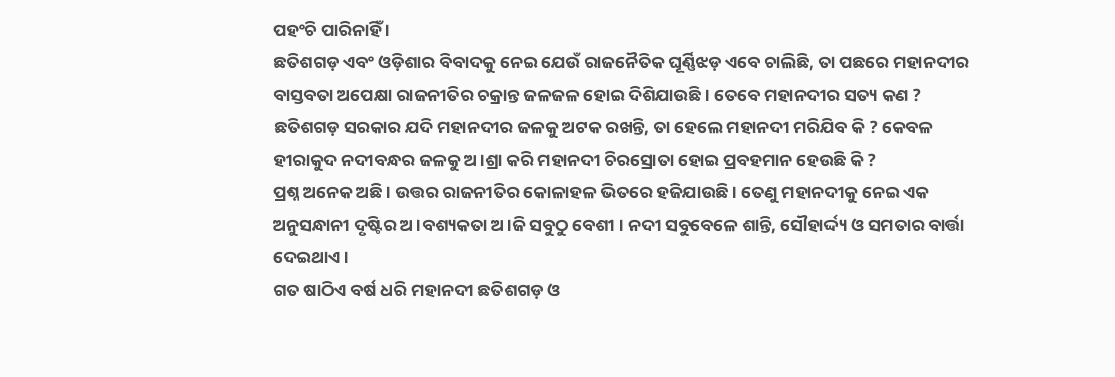ପହଂଚି ପାରିନାହିଁ ।
ଛତିଶଗଡ଼ ଏବଂ ଓଡ଼ିଶାର ବିବାଦକୁ ନେଇ ଯେଉଁ ରାଜନୈତିକ ଘୂର୍ଣ୍ଣିଝଡ଼ ଏବେ ଚାଲିଛି, ତା ପଛରେ ମହାନଦୀର ବାସ୍ତବତା ଅପେକ୍ଷା ରାଜନୀତିର ଚକ୍ରାନ୍ତ ଜଳଜଳ ହୋଇ ଦିଶିଯାଉଛି । ତେବେ ମହାନଦୀର ସତ୍ୟ କଣ ?
ଛତିଶଗଡ଼ ସରକାର ଯଦି ମହାନଦୀର ଜଳକୁ ଅଟକ ରଖନ୍ତି, ତା ହେଲେ ମହାନଦୀ ମରିଯିବ କି ? କେବଳ ହୀରାକୁଦ ନଦୀବନ୍ଧର ଜଳକୁ ଅ।ଶ୍ରା କରି ମହାନଦୀ ଚିରସ୍ରୋତା ହୋଇ ପ୍ରବହମାନ ହେଉଛି କି ?
ପ୍ରଶ୍ନ ଅନେକ ଅଛି । ଉତ୍ତର ରାଜନୀତିର କୋଳାହଳ ଭିତରେ ହଜିଯାଉଛି । ତେଣୁ ମହାନଦୀକୁ ନେଇ ଏକ ଅନୁସନ୍ଧାନୀ ଦୃଷ୍ଟିର ଅ।ବଶ୍ୟକତା ଅ।ଜି ସବୁଠୁ ବେଶୀ । ନଦୀ ସବୁବେଳେ ଶାନ୍ତି, ସୌହାର୍ଦ୍ଦ୍ୟ ଓ ସମତାର ବାର୍ତ୍ତା ଦେଇଥାଏ ।
ଗତ ଷାଠିଏ ବର୍ଷ ଧରି ମହାନଦୀ ଛତିଶଗଡ଼ ଓ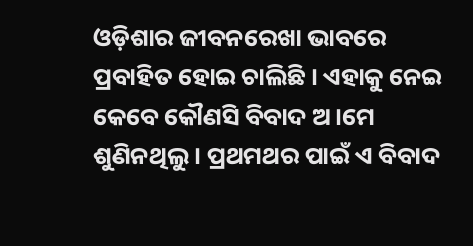ଓଡ଼ିଶାର ଜୀବନରେଖା ଭାବରେ ପ୍ରବାହିତ ହୋଇ ଚାଲିଛି । ଏହାକୁ ନେଇ କେବେ କୌଣସି ବିବାଦ ଅ।ମେ ଶୁଣିନଥିଲୁ । ପ୍ରଥମଥର ପାଇଁ ଏ ବିବାଦ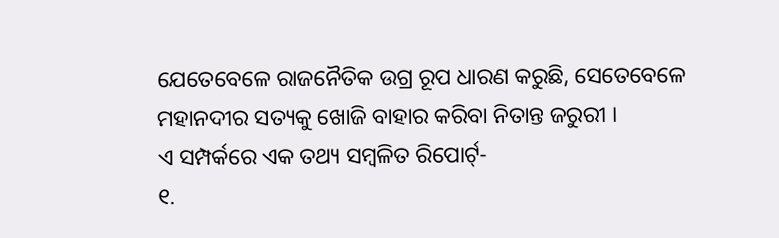ଯେତେବେଳେ ରାଜନୈତିକ ଉଗ୍ର ରୂପ ଧାରଣ କରୁଛି, ସେତେବେଳେ ମହାନଦୀର ସତ୍ୟକୁ ଖୋଜି ବାହାର କରିବା ନିତାନ୍ତ ଜରୁରୀ ।
ଏ ସମ୍ପର୍କରେ ଏକ ତଥ୍ୟ ସମ୍ବଳିତ ରିପୋର୍ଟ୍-
୧.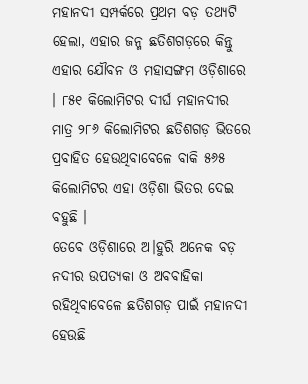ମହାନଦୀ ସମ୍ପର୍କରେ ପ୍ରଥମ ବଡ଼ ତଥ୍ୟଟି ହେଲା, ଏହାର ଜନ୍ମ ଛତିଶଗଡ଼ରେ କିନ୍ତୁ ଏହାର ଯୌବନ ଓ ମହାସଙ୍ଗମ ଓଡ଼ିଶାରେ । ୮୫୧ କିଲୋମିଟର ଦୀର୍ଘ ମହାନଦୀର ମାତ୍ର ୨୮୬ କିଲୋମିଟର ଛତିଶଗଡ଼ ଭିତରେ ପ୍ରବାହିତ ହେଉଥିବାବେଳେ ବାକି ୫୬୫ କିଲୋମିଟର ଏହା ଓଡ଼ିଶା ଭିତର ଦେଇ ବହୁଛି ।
ତେବେ ଓଡ଼ିଶାରେ ଅ।ହୁରି ଅନେକ ବଡ଼ ନଦୀର ଉପତ୍ୟକା ଓ ଅବବାହିକା ରହିଥିବାବେଳେ ଛତିଶଗଡ଼ ପାଇଁ ମହାନଦୀ ହେଉଛି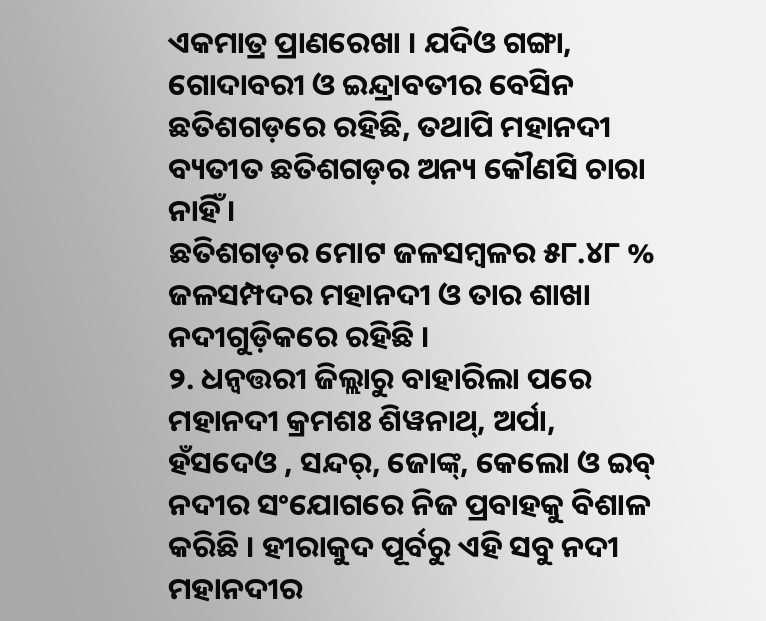ଏକମାତ୍ର ପ୍ରାଣରେଖା । ଯଦିଓ ଗଙ୍ଗା, ଗୋଦାବରୀ ଓ ଇନ୍ଦ୍ରାବତୀର ବେସିନ ଛତିଶଗଡ଼ରେ ରହିଛି, ତଥାପି ମହାନଦୀ ବ୍ୟତୀତ ଛତିଶଗଡ଼ର ଅନ୍ୟ କୌଣସି ଚାରା ନାହିଁ ।
ଛତିଶଗଡ଼ର ମୋଟ ଜଳସମ୍ବଳର ୫୮.୪୮ % ଜଳସମ୍ପଦର ମହାନଦୀ ଓ ତାର ଶାଖା ନଦୀଗୁଡ଼ିକରେ ରହିଛି ।
୨. ଧନ୍ଵତ୍ତରୀ ଜିଲ୍ଲାରୁ ବାହାରିଲା ପରେ ମହାନଦୀ କ୍ରମଶଃ ଶିୱନାଥ୍, ଅର୍ପା, ହଁସଦେଓ , ସନ୍ଦର୍, ଜୋଙ୍କ୍, କେଲୋ ଓ ଇବ୍ ନଦୀର ସଂଯୋଗରେ ନିଜ ପ୍ରବାହକୁ ବିଶାଳ କରିଛି । ହୀରାକୁଦ ପୂର୍ବରୁ ଏହି ସବୁ ନଦୀ ମହାନଦୀର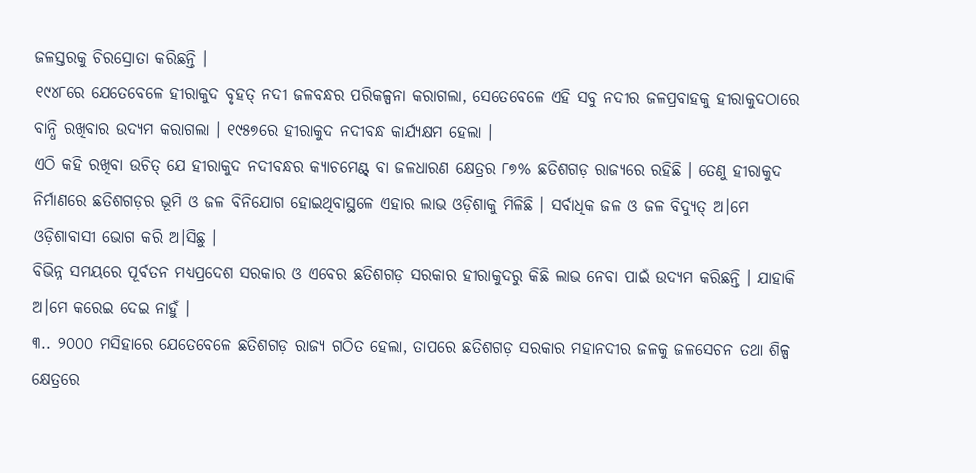ଜଳସ୍ତରକୁ ଚିରସ୍ରୋତା କରିଛନ୍ତି ।
୧୯୪୮ରେ ଯେତେବେଳେ ହୀରାକୁଦ ବୃହତ୍ ନଦୀ ଜଳବନ୍ଧର ପରିକଳ୍ପନା କରାଗଲା, ସେତେବେଳେ ଏହି ସବୁ ନଦୀର ଜଳପ୍ରବାହକୁ ହୀରାକୁଦଠାରେ ବାନ୍ଧି ରଖିବାର ଉଦ୍ୟମ କରାଗଲା । ୧୯୫୭ରେ ହୀରାକୁଦ ନଦୀବନ୍ଧ କାର୍ଯ୍ୟକ୍ଷମ ହେଲା ।
ଏଠି କହି ରଖିବା ଉଚିତ୍ ଯେ ହୀରାକୁଦ ନଦୀବନ୍ଧର କ୍ୟାଚମେଣ୍ଟ୍ ବା ଜଳଧାରଣ କ୍ଷେତ୍ରର ୮୭% ଛତିଶଗଡ଼ ରାଜ୍ୟରେ ରହିଛି । ତେଣୁ ହୀରାକୁଦ ନିର୍ମାଣରେ ଛତିଶଗଡ଼ର ଭୂମି ଓ ଜଳ ବିନିଯୋଗ ହୋଇଥିବାସ୍ଥଳେ ଏହାର ଲାଭ ଓଡ଼ିଶାକୁ ମିଳିଛି । ସର୍ବାଧିକ ଜଳ ଓ ଜଳ ବିଦ୍ୟୁତ୍ ଅ।ମେ ଓଡ଼ିଶାବାସୀ ଭୋଗ କରି ଅ।ସିଛୁ ।
ବିଭିନ୍ନ ସମୟରେ ପୂର୍ବତନ ମଧ୍ୟପ୍ରଦେଶ ସରକାର ଓ ଏବେର ଛତିଶଗଡ଼ ସରକାର ହୀରାକୁଦରୁ କିଛି ଲାଭ ନେବା ପାଇଁ ଉଦ୍ୟମ କରିଛନ୍ତି । ଯାହାକି ଅ।ମେ କରେଇ ଦେଇ ନାହୁଁ ।
୩.. ୨୦୦୦ ମସିହାରେ ଯେତେବେଳେ ଛତିଶଗଡ଼ ରାଜ୍ୟ ଗଠିତ ହେଲା, ତାପରେ ଛତିଶଗଡ଼ ସରକାର ମହାନଦୀର ଜଳକୁ ଜଳସେଚନ ତଥା ଶିଳ୍ପ କ୍ଷେତ୍ରରେ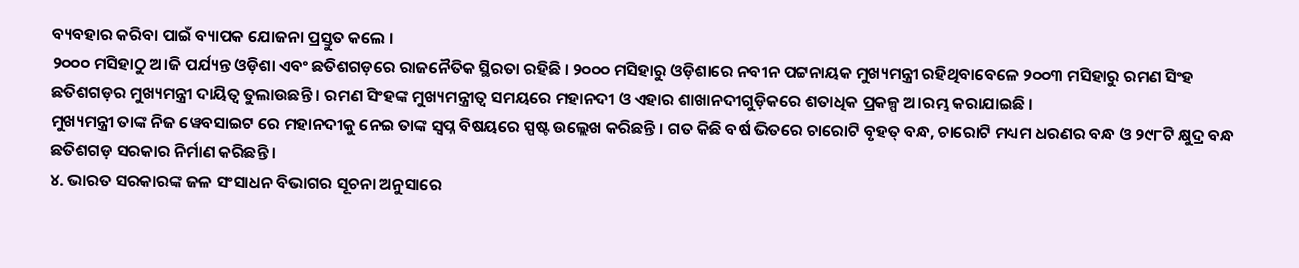ବ୍ୟବହାର କରିବା ପାଇଁ ବ୍ୟାପକ ଯୋଜନା ପ୍ରସ୍ତୁତ କଲେ ।
୨୦୦୦ ମସିହାଠୁ ଅ।ଜି ପର୍ଯ୍ୟନ୍ତ ଓଡ଼ିଶା ଏବଂ ଛତିଶଗଡ଼ରେ ରାଜନୈତିକ ସ୍ଥିରତା ରହିଛି । ୨୦୦୦ ମସିହାରୁ ଓଡ଼ିଶାରେ ନବୀନ ପଟ୍ଟନାୟକ ମୁଖ୍ୟମନ୍ତ୍ରୀ ରହିଥିବାବେଳେ ୨୦୦୩ ମସିହାରୁ ରମଣ ସିଂହ ଛତିଶଗଡ଼ର ମୁଖ୍ୟମନ୍ତ୍ରୀ ଦାୟିତ୍ୱ ତୁଲାଉଛନ୍ତି । ରମଣ ସିଂହଙ୍କ ମୁଖ୍ୟମନ୍ତ୍ରୀତ୍ୱ ସମୟରେ ମହାନଦୀ ଓ ଏହାର ଶାଖାନଦୀଗୁଡ଼ିକରେ ଶତାଧିକ ପ୍ରକଳ୍ପ ଅ।ରମ୍ଭ କରାଯାଇଛି ।
ମୁଖ୍ୟମନ୍ତ୍ରୀ ତାଙ୍କ ନିଜ ୱେବସାଇଟ ରେ ମହାନଦୀକୁ ନେଇ ତାଙ୍କ ସ୍ୱପ୍ନ ବିଷୟରେ ସ୍ପଷ୍ଟ ଉଲ୍ଲେଖ କରିଛନ୍ତି । ଗତ କିଛି ବର୍ଷ ଭିତରେ ଚାରୋଟି ବୃହତ୍ ବନ୍ଧ, ଚାରୋଟି ମଧ୍ୟମ ଧରଣର ବନ୍ଧ ଓ ୨୯୮ଟି କ୍ଷୁଦ୍ର ବନ୍ଧ ଛତିଶଗଡ଼ ସରକାର ନିର୍ମାଣ କରିଛନ୍ତି ।
୪. ଭାରତ ସରକାରଙ୍କ ଜଳ ସଂସାଧନ ବିଭାଗର ସୂଚନା ଅନୁସାରେ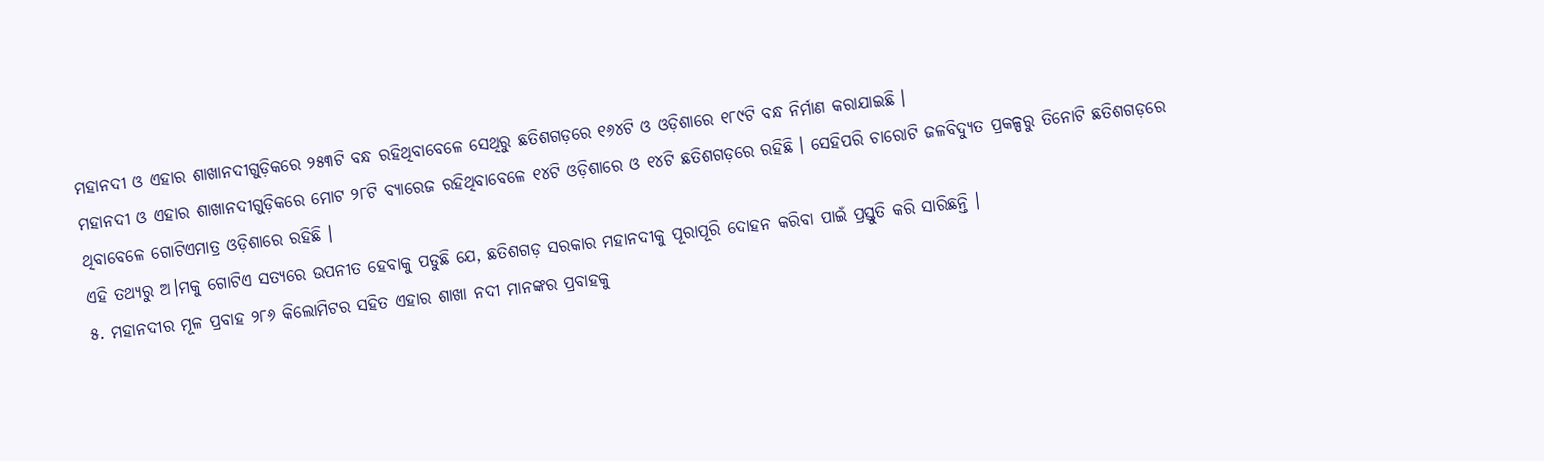ମହାନଦୀ ଓ ଏହାର ଶାଖାନଦୀଗୁଡ଼ିକରେ ୨୫୩ଟି ବନ୍ଧ ରହିଥିବାବେଳେ ସେଥିରୁ ଛତିଶଗଡ଼ରେ ୧୬୪ଟି ଓ ଓଡ଼ିଶାରେ ୧୮୯ଟି ବନ୍ଧ ନିର୍ମାଣ କରାଯାଇଛି ।
ମହାନଦୀ ଓ ଏହାର ଶାଖାନଦୀଗୁଡ଼ିକରେ ମୋଟ ୨୮ଟି ବ୍ୟାରେଜ ରହିଥିବାବେଳେ ୧୪ଟି ଓଡ଼ିଶାରେ ଓ ୧୪ଟି ଛତିଶଗଡ଼ରେ ରହିଛି । ସେହିପରି ଚାରୋଟି ଜଳବିଦ୍ୟୁତ ପ୍ରକଳ୍ପରୁ ତିନୋଟି ଛତିଶଗଡ଼ରେ ଥିବାବେଳେ ଗୋଟିଏମାତ୍ର ଓଡ଼ିଶାରେ ରହିଛି ।
ଏହି ତଥ୍ୟରୁ ଅ।ମକୁ ଗୋଟିଏ ସତ୍ୟରେ ଉପନୀତ ହେବାକୁ ପଡୁଛି ଯେ, ଛତିଶଗଡ଼ ସରକାର ମହାନଦୀକୁ ପୂରାପୂରି ଦୋହନ କରିବା ପାଇଁ ପ୍ରସ୍ତୁତି କରି ସାରିଛନ୍ତି ।
୫. ମହାନଦୀର ମୂଳ ପ୍ରବାହ ୨୮୬ କିଲୋମିଟର ସହିତ ଏହାର ଶାଖା ନଦୀ ମାନଙ୍କର ପ୍ରବାହକୁ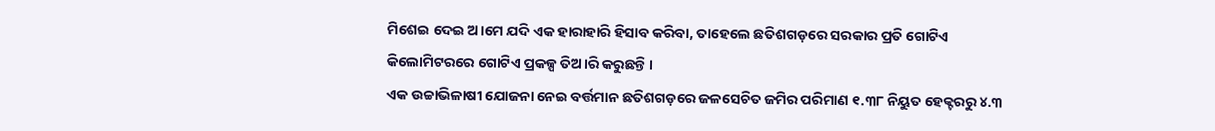ମିଶେଇ ଦେଇ ଅ।ମେ ଯଦି ଏକ ହାରାହାରି ହିସାବ କରିବା, ତାହେଲେ ଛତିଶଗଡ଼ରେ ସରକାର ପ୍ରତି ଗୋଟିଏ କିଲୋମିଟରରେ ଗୋଟିଏ ପ୍ରକଳ୍ପ ତିଅ।ରି କରୁଛନ୍ତି ।
ଏକ ଉଚ୍ଚାଭିଳାଷୀ ଯୋଜନା ନେଇ ବର୍ତ୍ତମାନ ଛତିଶଗଡ଼ରେ ଜଳସେଚିତ ଜମିର ପରିମାଣ ୧.୩୮ ନିୟୁତ ହେକ୍ଟରରୁ ୪.୩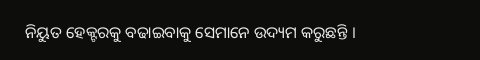ନିୟୁତ ହେକ୍ଟରକୁ ବଢାଇବାକୁ ସେମାନେ ଉଦ୍ୟମ କରୁଛନ୍ତି ।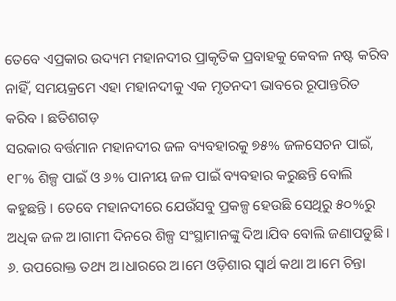ତେବେ ଏପ୍ରକାର ଉଦ୍ୟମ ମହାନଦୀର ପ୍ରାକୃତିକ ପ୍ରବାହକୁ କେବଳ ନଷ୍ଟ କରିବ ନାହିଁ, ସମୟକ୍ରମେ ଏହା ମହାନଦୀକୁ ଏକ ମୃତନଦୀ ଭାବରେ ରୂପାନ୍ତରିତ କରିବ । ଛତିଶଗଡ଼
ସରକାର ବର୍ତ୍ତମାନ ମହାନଦୀର ଜଳ ବ୍ୟବହାରକୁ ୭୫% ଜଳସେଚନ ପାଇଁ, ୧୮% ଶିଳ୍ପ ପାଇଁ ଓ ୬% ପାନୀୟ ଜଳ ପାଇଁ ବ୍ୟବହାର କରୁଛନ୍ତି ବୋଲି କହୁଛନ୍ତି । ତେବେ ମହାନଦୀରେ ଯେଉଁସବୁ ପ୍ରକଳ୍ପ ହେଉଛି ସେଥିରୁ ୫୦%ରୁ ଅଧିକ ଜଳ ଅ।ଗାମୀ ଦିନରେ ଶିଳ୍ପ ସଂସ୍ଥାମାନଙ୍କୁ ଦିଅ।ଯିବ ବୋଲି ଜଣାପଡୁଛି ।
୬. ଉପରୋକ୍ତ ତଥ୍ୟ ଅ।ଧାରରେ ଅ।ମେ ଓଡ଼ିଶାର ସ୍ୱାର୍ଥ କଥା ଅ।ମେ ଚିନ୍ତା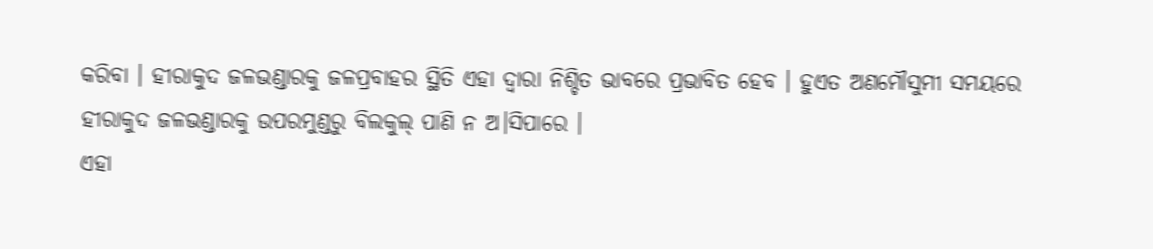କରିବା । ହୀରାକୁଦ ଜଳଭଣ୍ଡାରକୁ ଜଳପ୍ରବାହର ସ୍ଥିତି ଏହା ଦ୍ୱାରା ନିଶ୍ଚିତ ଭାବରେ ପ୍ରଭାବିତ ହେବ । ହୁଏତ ଅଣମୌସୁମୀ ସମୟରେ ହୀରାକୁଦ ଜଳଭଣ୍ଡାରକୁ ଉପରମୁଣ୍ଡରୁ ବିଲକୁଲ୍ ପାଣି ନ ଅ।ସିପାରେ ।
ଏହା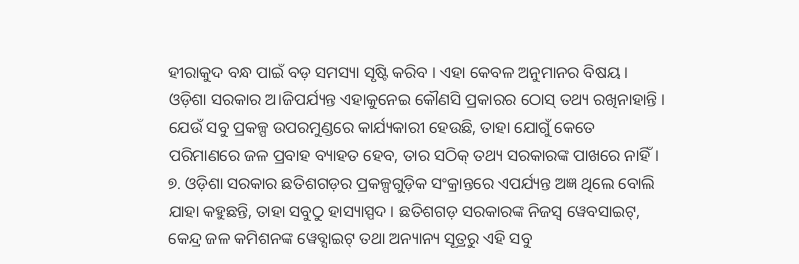ହୀରାକୁଦ ବନ୍ଧ ପାଇଁ ବଡ଼ ସମସ୍ୟା ସୃଷ୍ଟି କରିବ । ଏହା କେବଳ ଅନୁମାନର ବିଷୟ । ଓଡ଼ିଶା ସରକାର ଅ।ଜିପର୍ଯ୍ୟନ୍ତ ଏହାକୁନେଇ କୌଣସି ପ୍ରକାରର ଠୋସ୍ ତଥ୍ୟ ରଖିନାହାନ୍ତି । ଯେଉଁ ସବୁ ପ୍ରକଳ୍ପ ଉପରମୁଣ୍ଡରେ କାର୍ଯ୍ୟକାରୀ ହେଉଛି, ତାହା ଯୋଗୁଁ କେତେ ପରିମାଣରେ ଜଳ ପ୍ରବାହ ବ୍ୟାହତ ହେବ, ତାର ସଠିକ୍ ତଥ୍ୟ ସରକାରଙ୍କ ପାଖରେ ନାହିଁ।
୭. ଓଡ଼ିଶା ସରକାର ଛତିଶଗଡ଼ର ପ୍ରକଳ୍ପଗୁଡ଼ିକ ସଂକ୍ରାନ୍ତରେ ଏପର୍ଯ୍ୟନ୍ତ ଅଜ୍ଞ ଥିଲେ ବୋଲି ଯାହା କହୁଛନ୍ତି, ତାହା ସବୁଠୁ ହାସ୍ୟାସ୍ପଦ । ଛତିଶଗଡ଼ ସରକାରଙ୍କ ନିଜସ୍ୱ ୱେବସାଇଟ୍, କେନ୍ଦ୍ର ଜଳ କମିଶନଙ୍କ ୱେବ୍ସାଇଟ୍ ତଥା ଅନ୍ୟାନ୍ୟ ସୂତ୍ରରୁ ଏହି ସବୁ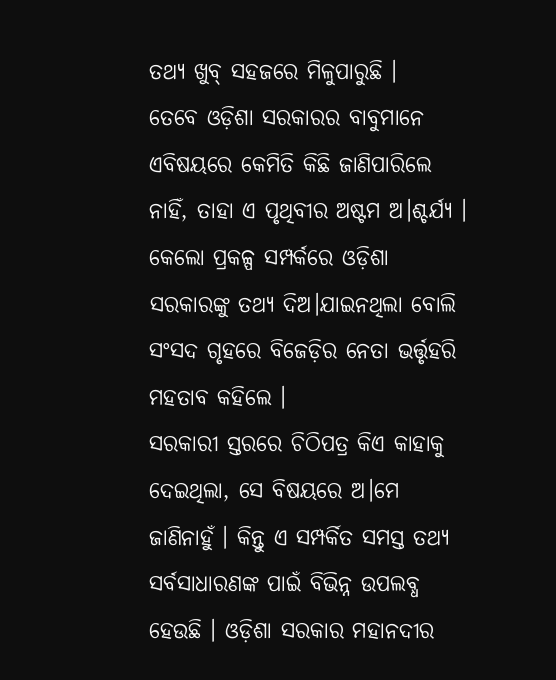ତଥ୍ୟ ଖୁବ୍ ସହଜରେ ମିଳୁପାରୁଛି ।
ତେବେ ଓଡ଼ିଶା ସରକାରର ବାବୁମାନେ ଏବିଷୟରେ କେମିତି କିଛି ଜାଣିପାରିଲେ ନାହିଁ, ତାହା ଏ ପୃଥିବୀର ଅଷ୍ଟମ ଅ।ଶ୍ଚର୍ଯ୍ୟ । କେଲୋ ପ୍ରକଳ୍ପ ସମ୍ପର୍କରେ ଓଡ଼ିଶା ସରକାରଙ୍କୁ ତଥ୍ୟ ଦିଅ।ଯାଇନଥିଲା ବୋଲି ସଂସଦ ଗୃହରେ ବିଜେଡ଼ିର ନେତା ଭର୍ତ୍ତୃହରି ମହତାବ କହିଲେ ।
ସରକାରୀ ସ୍ତରରେ ଚିଠିପତ୍ର କିଏ କାହାକୁ ଦେଇଥିଲା, ସେ ବିଷୟରେ ଅ।ମେ ଜାଣିନାହୁଁ । କିନ୍ତୁ ଏ ସମ୍ପର୍କିତ ସମସ୍ତ ତଥ୍ୟ ସର୍ବସାଧାରଣଙ୍କ ପାଇଁ ବିଭିନ୍ନ ଉପଲବ୍ଧ ହେଉଛି । ଓଡ଼ିଶା ସରକାର ମହାନଦୀର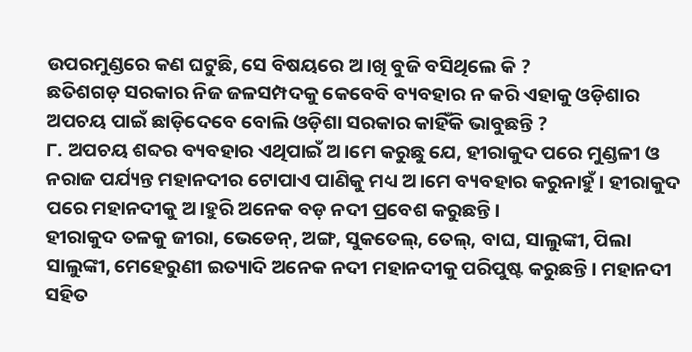ଉପରମୁଣ୍ଡରେ କଣ ଘଟୁଛି, ସେ ବିଷୟରେ ଅ।ଖି ବୁଜି ବସିଥିଲେ କି ?
ଛତିଶଗଡ଼ ସରକାର ନିଜ ଜଳସମ୍ପଦକୁ କେବେବି ବ୍ୟବହାର ନ କରି ଏହାକୁ ଓଡ଼ିଶାର ଅପଚୟ ପାଇଁ ଛାଡ଼ିଦେବେ ବୋଲି ଓଡ଼ିଶା ସରକାର କାହିଁକି ଭାବୁଛନ୍ତି ?
୮. ଅପଚୟ ଶବ୍ଦର ବ୍ୟବହାର ଏଥିପାଇଁ ଅ।ମେ କରୁଛୁ ଯେ, ହୀରାକୁଦ ପରେ ମୁଣ୍ଡଳୀ ଓ ନରାଜ ପର୍ଯ୍ୟନ୍ତ ମହାନଦୀର ଟୋପାଏ ପାଣିକୁ ମଧ୍ୟ ଅ।ମେ ବ୍ୟବହାର କରୁନାହୁଁ । ହୀରାକୁଦ ପରେ ମହାନଦୀକୁ ଅ।ହୁରି ଅନେକ ବଡ଼ ନଦୀ ପ୍ରବେଶ କରୁଛନ୍ତି ।
ହୀରାକୁଦ ତଳକୁ ଜୀରା, ଭେଡେନ୍, ଅଙ୍ଗ, ସୁକତେଲ୍, ତେଲ୍, ବାଘ, ସାଲୁଙ୍କୀ, ପିଲା ସାଲୁଙ୍କୀ, ମେହେରୁଣୀ ଇତ୍ୟାଦି ଅନେକ ନଦୀ ମହାନଦୀକୁ ପରିପୁଷ୍ଟ କରୁଛନ୍ତି । ମହାନଦୀ ସହିତ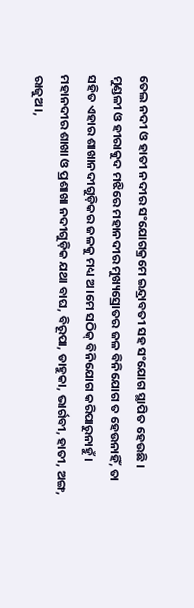ତେଲ ନଦୀ ଓ ହାତୀ ନଦୀର ସଂଯୋଗକ୍ରମେ ଇନ୍ଦ୍ରାବତୀ ସହ ସଂଯୋଗ ସ୍ଥାପିତ ହେଉଛି ।
ମୁଣ୍ଡଳୀ ଓ ହୀରାକୁଦ ମଝିରେ ମହାନଦୀର ମୁଖ୍ୟସ୍ରୋତର ଜଳ ବିନିଯୋଗ ତ ହେଉନାହିଁ, ତା ସହିତ ଏହାର ଶାଖାନଦୀଗୁଡ଼ିକର ଜଳକୁ ମଧ୍ୟ ଅ।ମେ ସଠିକ୍ ବିନିଯୋଗ କରିପାରୁନାହୁଁ ।
ମହାନଦୀର ଶାଖା ଓ ପ୍ରଶାଖା ନଦୀଗୁଡ଼ିକ ଯଥା ବାଘ, ବିରୂପା, ଡାହୁକା, ଭାର୍ଗବୀ, ହାତୀ, ଅଙ୍ଗ, ରାଜୁଅ।,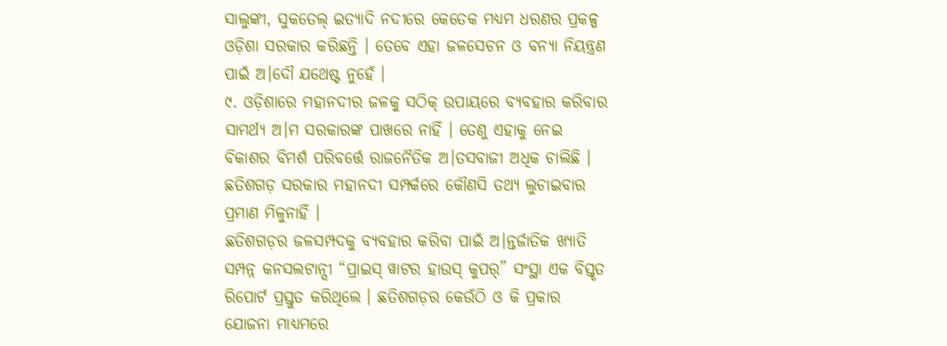ସାଲୁଙ୍କୀ, ସୁକତେଲ୍ ଇତ୍ୟାଦି ନଦୀରେ କେତେକ ମଧ୍ୟମ ଧରଣର ପ୍ରକଳ୍ପ ଓଡ଼ିଶା ସରକାର କରିଛନ୍ତି । ତେବେ ଏହା ଜଳସେଚନ ଓ ବନ୍ୟା ନିୟନ୍ତ୍ରଣ ପାଇଁ ଅ।ଦୌ ଯଥେଷ୍ଟ ନୁହେଁ ।
୯. ଓଡ଼ିଶାରେ ମହାନଦୀର ଜଳକୁ ସଠିକ୍ ଉପାୟରେ ବ୍ୟବହାର କରିବାର ସାମର୍ଥ୍ୟ ଅ।ମ ସରକାରଙ୍କ ପାଖରେ ନାହିଁ । ତେଣୁ ଏହାକୁ ନେଇ ବିକାଶର ବିମର୍ଶ ପରିବର୍ତ୍ତେ ରାଜନୈତିକ ଅ।ତସବାଜୀ ଅଧିକ ଚାଲିଛି । ଛତିଶଗଡ଼ ସରକାର ମହାନଦୀ ସମ୍ପର୍କରେ କୌଣସି ତଥ୍ୟ ଲୁଚାଇବାର ପ୍ରମାଣ ମିଳୁନାହିଁ ।
ଛତିଶଗଡ଼ର ଜଳସମ୍ପଦକୁ ବ୍ୟବହାର କରିବା ପାଇଁ ଅ।ନ୍ତର୍ଜାତିକ ଖ୍ୟାତି ସମ୍ପନ୍ନ କନସଲଟାନ୍ସୀ “ପ୍ରାଇସ୍ ୱାଟର ହାଉସ୍ କୁପର୍” ସଂସ୍ଥା ଏକ ବିସ୍ତୃତ ରିପୋର୍ଟ ପ୍ରସ୍ତୁତ କରିଥିଲେ । ଛତିଶଗଡ଼ର କେଉଁଠି ଓ କି ପ୍ରକାର ଯୋଜନା ମାଧ୍ୟମରେ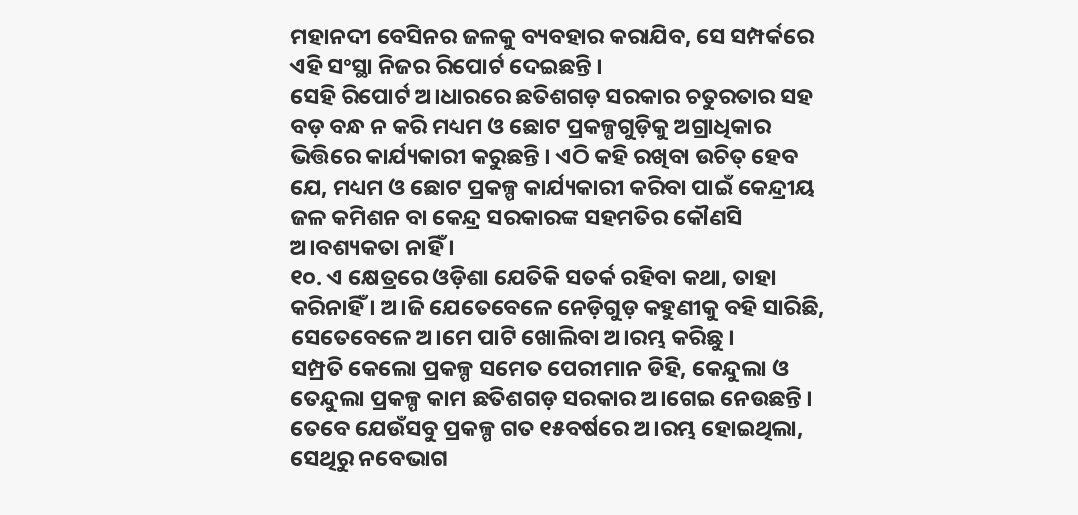ମହାନଦୀ ବେସିନର ଜଳକୁ ବ୍ୟବହାର କରାଯିବ, ସେ ସମ୍ପର୍କରେ ଏହି ସଂସ୍ଥା ନିଜର ରିପୋର୍ଟ ଦେଇଛନ୍ତି ।
ସେହି ରିପୋର୍ଟ ଅ।ଧାରରେ ଛତିଶଗଡ଼ ସରକାର ଚତୁରତାର ସହ ବଡ଼ ବନ୍ଧ ନ କରି ମଧ୍ୟମ ଓ ଛୋଟ ପ୍ରକଳ୍ପଗୁଡ଼ିକୁ ଅଗ୍ରାଧିକାର ଭିତ୍ତିରେ କାର୍ଯ୍ୟକାରୀ କରୁଛନ୍ତି । ଏଠି କହି ରଖିବା ଉଚିତ୍ ହେବ ଯେ, ମଧ୍ୟମ ଓ ଛୋଟ ପ୍ରକଳ୍ପ କାର୍ଯ୍ୟକାରୀ କରିବା ପାଇଁ କେନ୍ଦ୍ରୀୟ ଜଳ କମିଶନ ବା କେନ୍ଦ୍ର ସରକାରଙ୍କ ସହମତିର କୌଣସି ଅ।ବଶ୍ୟକତା ନାହିଁ ।
୧୦. ଏ କ୍ଷେତ୍ରରେ ଓଡ଼ିଶା ଯେତିକି ସତର୍କ ରହିବା କଥା, ତାହା କରିନାହିଁ । ଅ।ଜି ଯେତେବେଳେ ନେଡ଼ିଗୁଡ଼ କହୁଣୀକୁ ବହି ସାରିଛି, ସେତେବେଳେ ଅ।ମେ ପାଟି ଖୋଲିବା ଅ।ରମ୍ଭ କରିଛୁ ।
ସମ୍ପ୍ରତି କେଲୋ ପ୍ରକଳ୍ପ ସମେତ ପେରୀମାନ ଡିହି, କେନ୍ଦୁଲା ଓ ତେନ୍ଦୁଲା ପ୍ରକଳ୍ପ କାମ ଛତିଶଗଡ଼ ସରକାର ଅ।ଗେଇ ନେଉଛନ୍ତି । ତେବେ ଯେଉଁସବୁ ପ୍ରକଳ୍ପ ଗତ ୧୫ବର୍ଷରେ ଅ।ରମ୍ଭ ହୋଇଥିଲା, ସେଥିରୁ ନବେଭାଗ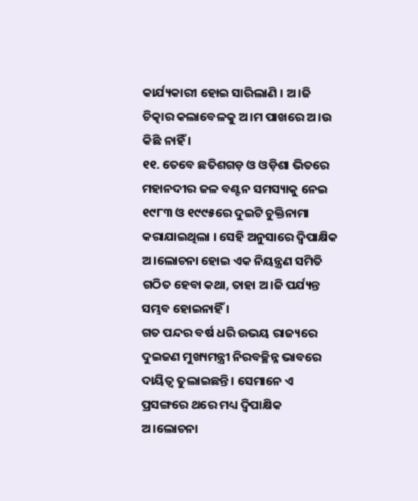କାର୍ଯ୍ୟକାରୀ ହୋଇ ସାରିଲାଣି । ଅ।ଜି ଚିତ୍କାର କଲାବେଳକୁ ଅ।ମ ପାଖରେ ଅ।ଉ କିଛି ନାହିଁ ।
୧୧. ତେବେ ଛତିଶଗଡ଼ ଓ ଓଡ଼ିଶା ଭିତରେ ମହାନଦୀର ଜଳ ବଣ୍ଟନ ସମସ୍ୟାକୁ ନେଇ ୧୯୮୩ ଓ ୧୯୯୫ରେ ଦୁଇଟି ଚୁକ୍ତିନାମା କରାଯାଇଥିଲା । ସେହି ଅନୁସାରେ ଦ୍ୱିପାକ୍ଷିକ ଅ।ଲୋଚନା ହୋଇ ଏକ ନିୟନ୍ତ୍ରଣ ସମିତି ଗଠିତ ହେବା କଥା, ତାହା ଅ।ଜି ପର୍ଯ୍ୟନ୍ତ ସମ୍ଭବ ହୋଇନାହିଁ ।
ଗତ ପନ୍ଦର ବର୍ଷ ଧରି ଉଭୟ ରାଜ୍ୟରେ ଦୁଇଜଣ ମୁଖ୍ୟମନ୍ତ୍ରୀ ନିରବଚ୍ଛିନ୍ନ ଭାବରେ ଦାୟିତ୍ୱ ତୁଲାଇଛନ୍ତି । ସେମାନେ ଏ ପ୍ରସଙ୍ଗରେ ଥରେ ମଧ୍ୟ ଦ୍ୱିପାକ୍ଷିକ ଅ।ଲୋଚନା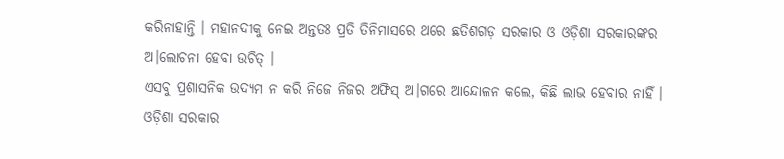କରିନାହାନ୍ତି । ମହାନଦୀକୁ ନେଇ ଅନ୍ତତଃ ପ୍ରତି ତିନିମାସରେ ଥରେ ଛତିଶଗଡ଼ ସରକାର ଓ ଓଡ଼ିଶା ସରକାରଙ୍କର ଅ।ଲୋଚନା ହେବା ଉଚିତ୍ ।
ଏସବୁ ପ୍ରଶାସନିକ ଉଦ୍ୟମ ନ କରି ନିଜେ ନିଜର ଅଫିସ୍ ଅ।ଗରେ ଆନ୍ଦୋଳନ କଲେ, କିଛି ଲାଭ ହେବାର ନାହିଁ । ଓଡ଼ିଶା ସରକାର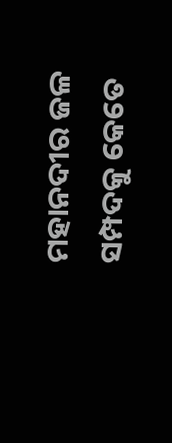ମହାନଦୀର ଜଳ ସମ୍ପଦକୁ କେତେ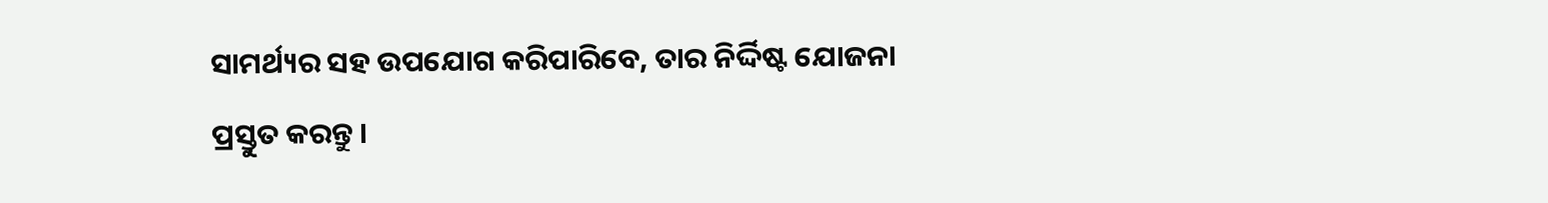ସାମର୍ଥ୍ୟର ସହ ଉପଯୋଗ କରିପାରିବେ, ତାର ନିର୍ଦ୍ଦିଷ୍ଟ ଯୋଜନା ପ୍ରସ୍ତୁତ କରନ୍ତୁ ।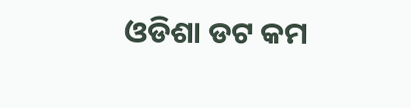ଓଡିଶା ଡଟ କମ